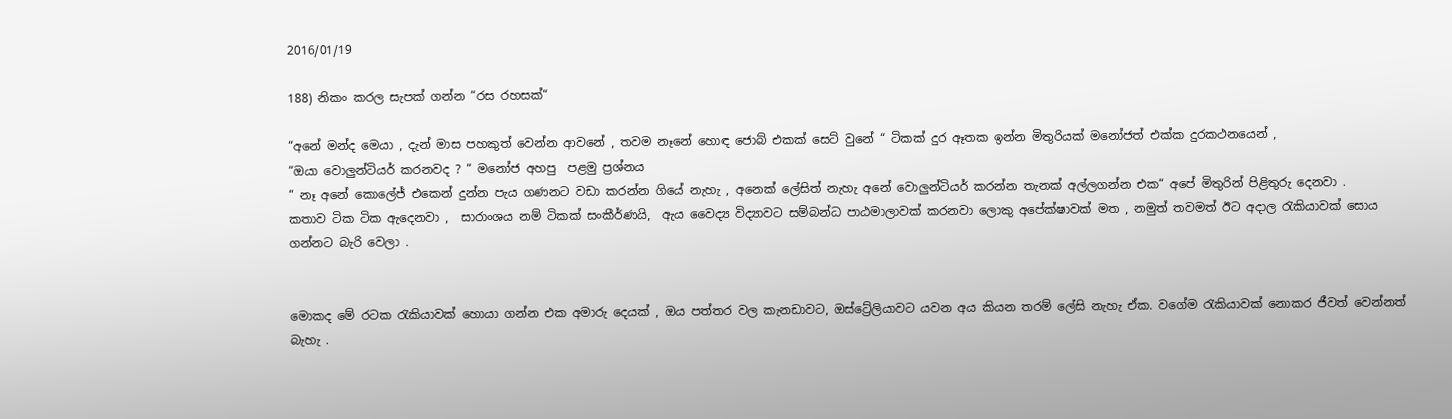2016/01/19

188) නිකං කරල සැපක් ගන්න “රස රහසක්“

“අනේ මන්ද මෙයා , දැන් මාස පහකුත් වෙන්න ආවනේ , තවම නෑනේ හොඳ ජොබ් එකක් සෙට් වුනේ “ ටිකක් දුර ඈතක ඉන්න මිතුරියක් මනෝජත් එක්ක දුරකථනයෙන් ,
“ඔයා වොලුන්ටියර් කරනවද ? “ මනෝජ අහපු  පළමු ප්‍රශ්නය
“ නෑ අනේ කොලේජ් එකෙන් දුන්න පැය ගණනට වඩා කරන්න ගියේ නැහැ , අනෙක් ලේසිත් නැහැ අනේ වොලුන්ටියර් කරන්න තැනක් අල්ලගන්න එක“ අපේ මිතුරින් පිළිතුරු දෙනවා .
කතාව ටික ටික ඇදෙනවා ,  සාරාංශය නම් ටිකක් සංකීර්ණයි,  ඇය වෛද්‍ය විද්‍යාවට සම්බන්ධ පාඨමාලාවක් කරනවා ලොකු අපේක්ෂාවක් මත , නමුත් තවමත් ඊට අදාල රැකියාවක් සොය ගන්නට බැරි වෙලා .


මොකද මේ රටක රැකියාවක් හොයා ගන්න එක අමාරු දෙයක් , ඔය පත්තර වල කැනඩාවට, ඔස්ට්‍රේලියාවට යවන අය කියන තරම් ලේසි නැහැ ඒක. වගේම රැකියාවක් නොකර ජීවත් වෙන්නත් බැහැ .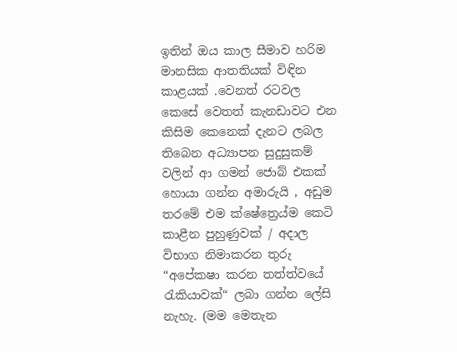ඉතින් ඔය කාල සීමාව හරිම මානසික ආතතියක් විඳින කාළයක් .වෙනත් රටවල කෙසේ වෙතත් කැනඩාවට එන කිසිම කෙනෙක් දැනට ලබල තිබෙන අධ්‍යාපන සුදුසුකම් වලින් ආ ගමන් ජොබ් එකක් හොයා ගන්න අමාරුයි , අඩුම තරමේ එම ක්ෂේත්‍රෙය්ම කෙටි කාළීන පුහුණුවක් / අදාල විභාග නිමාකරන තුරු “අපේකෂා කරන තත්ත්වයේ රැකියාවක්“ ලබා ගන්න ලේසි නැහැ. (මම මෙතැන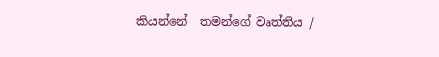කියන්නේ  තමන්ගේ වෘත්තිය /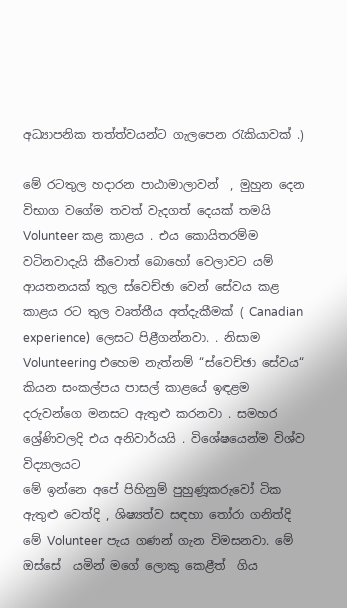අධ්‍යාපනික තත්ත්වයන්ට ගැලපෙන රැකියාවක් .)

මේ රටතුල හදාරන පාඨාමාලාවන්  , මුහුන දෙන විභාග වගේම තවත් වැදගත් දෙයක් තමයි Volunteer කළ කාළය . එය කොයිතරම්ම වටිනවාදැයි කීවොත් බොහෝ වෙලාවට යම් ආයතනයක් තුල ස්වෙච්ඡා වෙන් සේවය කළ කාළය ‍රට තුල වෘත්තීය අත්දැකීමක් ( Canadian experience)  ලෙසට පිළීගන්නවා. . නිසාම Volunteering එහෙම නැත්නම් “ස්වෙච්ඡා සේවය“ කියන සංකල්පය පාසල් කාළයේ ඉඳළම දරුවන්ගෙ මනසට ඇතුළු කරනවා . සමහර ශ්‍රේණිවලදි එය අනිවාර්යයි . විශේෂයෙන්ම විශ්ව විද්‍යාලයට
මේ ඉන්නෙ අපේ පිහිනුම් පුහුණූකරුවෝ ටික
ඇතුළු වෙත්දි , ශිෂ්‍යත්ව සඳහා තෝරා ගනිත්දි මේ Volunteer පැය ගණන් ගැන විමසනවා. මේ ඔස්සේ  යමින් මගේ ලොකු කෙළීත්  ගිය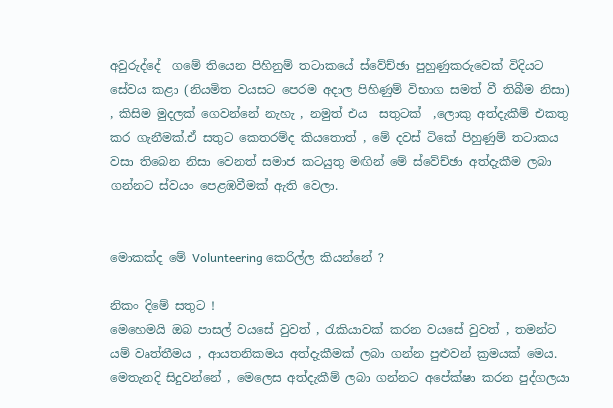අවුරුද්දේ  ගමේ තියෙන පිහිනුම් තටාකයේ ස්වේච්ඡා පුහුණුකරුවෙක් විදියට සේවය කළා (නියමිත වයසට පෙරම අදාල පිහිණුම් විභාග සමත් වී තිබීම නිසා)   , කිසිම මුදලක් ගෙවන්නේ නැහැ , නමුත් එය  සතුටක්  ,ලොකු අත්දැකීම් එකතු කර ගැනීමක්.ඒ සතුට කෙතරම්ද කියතොත් , මේ දවස් ටිකේ පිහුණුම් තටාකය වසා තිබෙන නිසා වෙනත් සමාජ කටයුතු මඟින් මේ ස්වේච්ඡා අත්දැකීම ලබා ගන්නට ස්වයං පෙළඹවීමක් ඇති වෙලා.


මොකක්ද මේ Volunteering කෙරිල්ල කියන්නේ ?

නිකං දිමේ සතුට !
මෙහෙමයි ඔබ පාසල් වයසේ වුවත් , රැකියාවක් කරන වයසේ වුවත් , තමන්ට යම් වෘත්තීමය , ආයතනිකමය අත්දැකීමක් ලබා ගන්න පුළුවන් ක්‍රමයක් මෙය. මෙතැනදි සිදුවන්නේ , මෙලෙස අත්දැකීම් ලබා ගන්නට අපේක්ෂා කරන පුද්ගලයා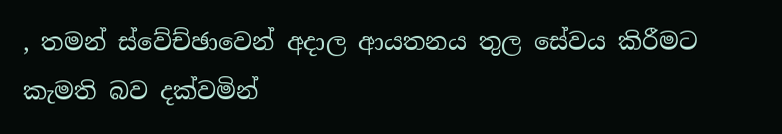, තමන් ස්වේච්ඡාවෙන් අදාල ආයතනය තුල සේවය කිරීමට කැමති බව දක්වමින්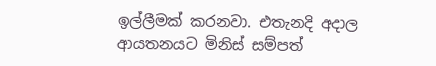ඉල්ලීමක් කරනවා. එතැනදි අදාල ආයතනයට මිනිස් සම්පත්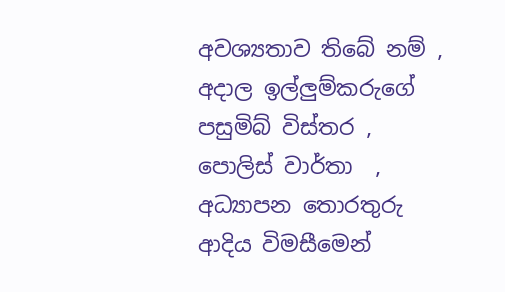අවශ්‍යතාව තිබේ නම් , අදාල ඉල්ලුම්කරුගේ පසුමිබ් විස්තර , පොලිස් වාර්තා  ‍, අධ්‍යාපන තොරතුරු ආදිය විමසීමෙන්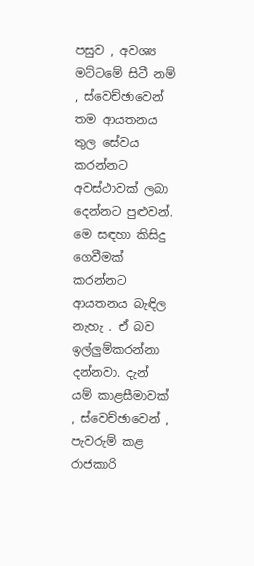පසුව , අවශ්‍ය මට්ටමේ සිටී නම් , ස්වෙච්ඡාවෙන් තම ආයතනය තුල සේවය කරන්නට අවස්ථාවක් ලබා දෙන්නට පුළුවන්. මෙ සඳහා කිසිදු ගෙවීමක් කරන්නට ආයතනය බැඳිල නැහැ . ඒ බව ඉල්ලුම්කරන්නා දන්නවා. දැන් යම් කාළසීමාවක් , ස්වෙච්ඡාවෙන් , පැවරුම් කළ රාජකාරි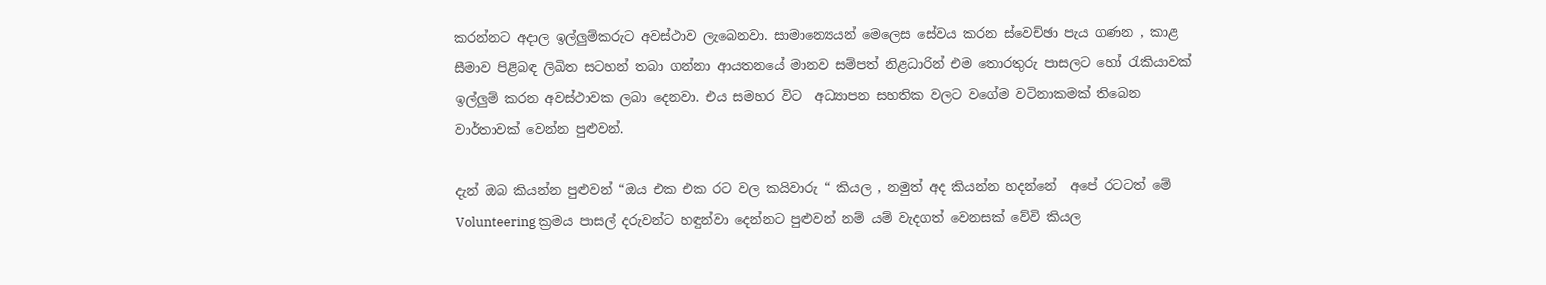කරන්නට අදාල ඉල්ලුම්කරුට අවස්ථාව ලැබෙනවා. සාමාන්‍යෙයන් මෙලෙස සේවය කරන ස්වෙච්ඡා පැය ගණන , කාළ සීමාව පිළිබඳ ලිඛිත සටහන් තබා ගන්නා ආයතනයේ මානව සම්පත් නිළධාරින් එම තොරතුරු පාසලට හෝ රැකියාවක් ඉල්ලුම් කරන අවස්ථාවක ලබා දෙනවා. එය සමහර විට  අධ්‍යාපන සහතික වලට වගේම වටිනාකමක් තිබෙන වාර්තාවක් වෙන්න පුළුවන්.

දැන් ඔබ කියන්න පුළුවන් “ඔය එක එක රට වල කයිවාරු “ කියල , නමුත් අද කියන්න හදන්නේ  අපේ රටටත් මේ Volunteering ක්‍රමය පාසල් දරුවන්ට හඳුන්වා දෙන්නට පුළුවන් නම් යම් වැදගත් වෙනසක් වේවි කියල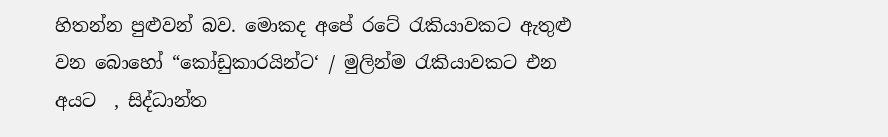හිතන්න පුළුවන් බව. මොකද අපේ රටේ රැකියාවකට ඇතුළු වන බොහෝ “කෝඩුකාරයින්ට‘ / මුලින්ම රැකියාවකට එන අයට  , සිද්ධාන්ත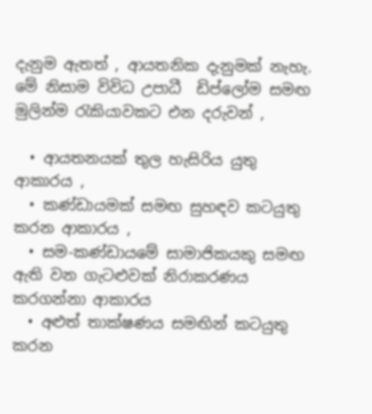දැනුම ඇතත් , ආයතනික දැනුමක් නැහැ.
මේ නිසාම විවිධ උපාධී  ඩිප්ලෝම සමඟ මුලින්ම රැකියාවකට එන දරුවන් ,

  • ආයතනයක් තුල හැසිරිය යුතු ආකාරය ,
  • කණ්ඩායමක් සමඟ සුහඳව කටයුතු කරන ආකාරය ,
  • සම-කණ්ඩායමේ සාමාජිකයකු සමඟ ඇති වන ගැටළුවක් නිරාකරණය කරගන්නා ආකාරය
  • අළුත් තාක්ෂණය සමඟින් කටයුතු කරන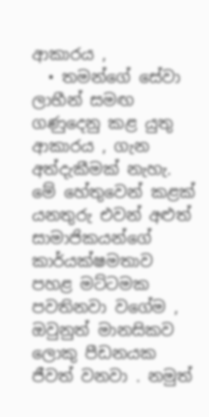ආකාරය ,
  • තමන්ගේ සේවා ලාභීන් සමඟ ගණුදෙනු කළ යුතු ආකාරය , ගැන අත්දැකීමක් නැහැ.
මේ හේතුවෙන් කළක් යනතුරු එවන් අළුත් සාමාජිකයන්ගේ කාර්යක්ෂමතාව පහළ මට්ටමක පවතිනවා වගේම , ඔවුනුත් මානසිකව ලොකු පීඩනයක ජීවත් වනවා . නමුත්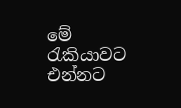මේ රැකියාවට එන්නට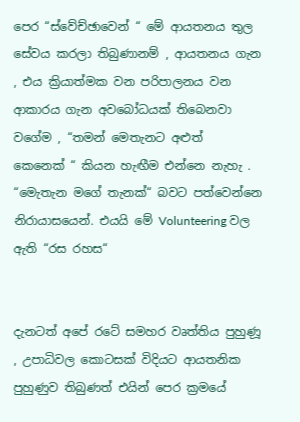පෙර “ස්වේච්ඡාවෙන් “ මේ ආයතනය තුල සේවය කරලා තිබුණානම් , ආයතනය ගැන , එය ක්‍රියාත්මක වන පරිපාලනය වන ආකාරය ගැන අවබෝධයක් තිබෙනවා වගේම , “තමන් මෙතැනට අළුත්  කෙනෙක් “ කියන හැඟීම එන්නෙ නැහැ . “මෙැතැන මගේ තැනක්“ බවට පත්වෙන්නෙ නිරායාසයෙන්. එයයි මේ Volunteering වල ඇති “රස රහස“


දැනටත් අපේ රටේ සමහර වෘත්තිය පුහුණූ , උපාධිවල කොටසක් විදියට ආයතනික පුහුණුව තිබුණත් එයින් පෙර ක්‍රමයේ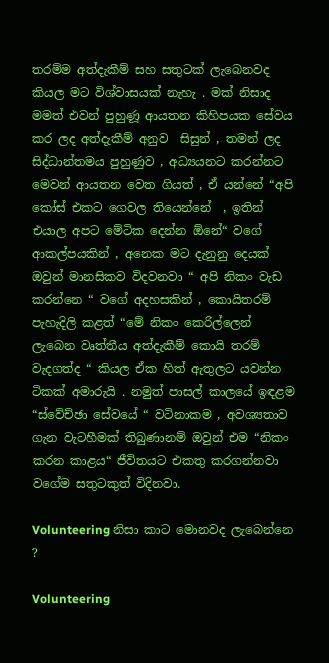තරම්ම අත්දැකීම් සහ සතුටක් ලැබෙනවද කියල මට විශ්වාසයක් නැහැ . මක් නිසාද මමත් එවන් පුහුණූ ආයතන කිහිපයක සේවය කර ලද අත්දැකීම් අනුව  සිසුන් , තමන් ලද සිද්ධාන්තමය පුහුණුව , අධ්‍යයනට කරන්නට මෙවන් ආයතන වෙත ගියත් , ඒ යන්නේ “අපි කෝස් එකට ගෙවල තියෙන්නේ  , ඉතින් එයාල අපට මේටික දෙන්න ඕනේ“ වගේ ආකල්පයකින් , අනෙක මට දැනුනු දෙයක් ඔවුන් මානසිකව විදවනවා “ අපි නිකං වැඩ කරන්නෙ “ වගේ අදහසකින් , කොයිතරම් පැහැදිලි කළත් “මේ නිකං කෙරිල්ලෙන් ලැබෙන වෘත්තීය අත්දැකීම් කොයි තරම් වැදගත්ද “ කියල ඒක හිත් ඇතුලට යවන්න ටිකක් අමාරුයි . නමුත් පාසල් කාලයේ ඉඳළම “ස්වේච්ඡා සේවයේ “ වටිනාකම , අවශ්‍යතාව ගැන වැටහීමක් තිබුණානම් ඔවුන් එම “නිකං කරන කාළය“ ජීවිතයට එකතු කරගන්නවා වගේම සතුටකුත් විදිනවා.

Volunteering නිසා කාට මොනවද ලැබෙන්නෙ ?

Volunteering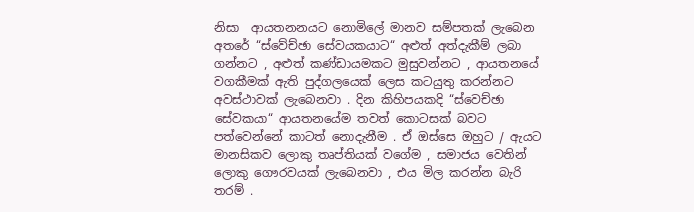නිසා  ආයතනනයට නොමිලේ මානව සම්පතක් ලැබෙන අතරේ “ස්වේච්ඡා සේවයකයාට“ අළුත් අත්දැකීම් ලබා ගන්නට , අළුත් කණ්ඩායමකට මුසුවන්නට , ආයතනයේ වගකීමක් ඇති පුද්ගලයෙක් ලෙස කටයුතු කරන්නට අවස්ථාවක් ලැබෙනවා . දින කිහිපයකදි “ස්වෙච්ඡා සේවකයා“ ආයතනයේම තවත් කොටසක් බවට පත්වෙන්නේ කාටත් නොදැනීම . ඒ ඔස්සෙ ඔහුට / ඇයට මානසිකව ලොකු තෘප්තියක් වගේම , සමාජය වෙතින් ලොකු ගෞරවයක් ලැබෙනවා , එය මිල කරන්න බැරි තරම් .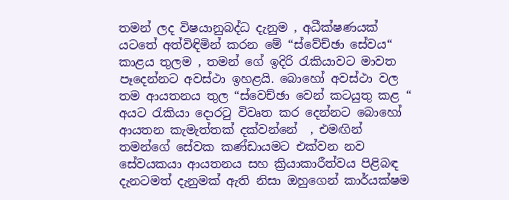තමන් ලද විෂයානුබද්ධ දැනුම , අධීක්ෂණයක් යටතේ අත්විඳිමින් කරන මේ “ස්වේච්ඡා සේවය“ කාළය තුලම , තමන් ගේ ඉදිරි රැකියාවට මාවත පෑදෙන්නට අවස්ථා ඉහළයි. බොහෝ අවස්ථා වල තම ආයතනය තුල “ස්වෙච්ඡා වෙන් කටයුතු කළ “ අයට රැකියා දොරටු විවෘත කර දෙන්නට බොහෝ ආයතන කැමැත්තක් දක්වන්නේ  , එමඟින් තමන්ගේ සේවක කණ්ඩායමට එක්වන නව සේවයකයා ආයතනය සහ ක්‍රියාකාරීත්වය පිළිබඳ දැනටමත් දැනුමක් ඇති නිසා ඔහුගෙන් කාර්යක්ෂම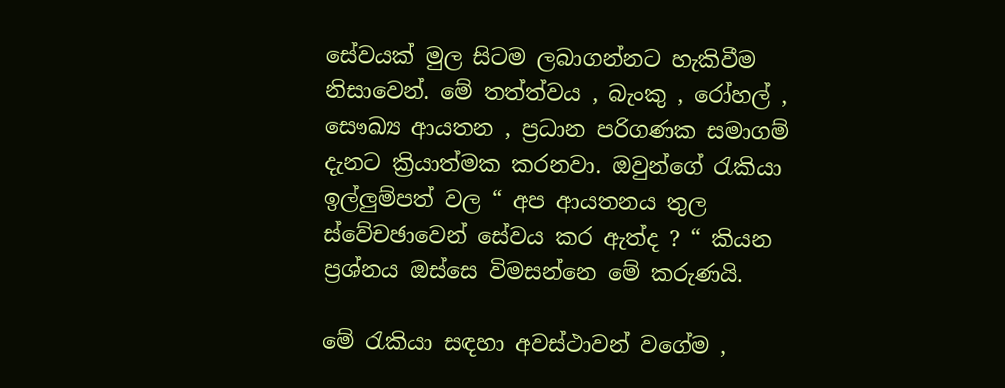සේවයක් මුල සිටම ලබාගන්නට හැකිවීම නිසාවෙන්. මේ තත්ත්වය , බැංකු , රෝහල් , සෞඛ්‍ය ආයතන , ප්‍රධාන පරිගණක සමාගම් දැනට ක්‍රියාත්මක කරනවා. ඔවුන්ගේ රැකියා ඉල්ලුම්පත් වල “ අප ආයතනය තුල ස්වේචඡාවෙන් සේවය කර ඇත්ද ? “ කියන ප්‍රශ්නය ඔස්සෙ විමසන්නෙ මේ කරුණයි.

මේ රැකියා සඳහා අවස්ථාවන් වගේම ,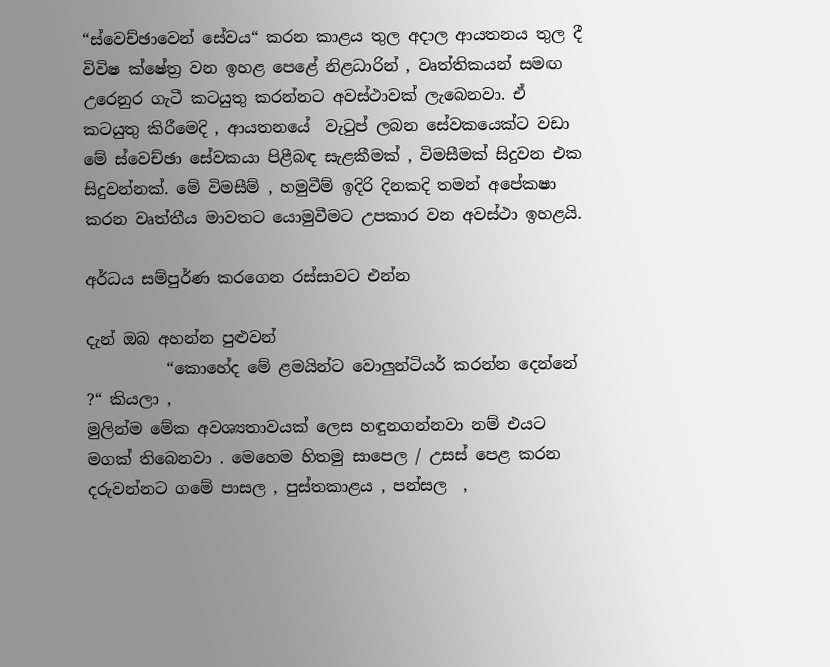“ස්වෙච්ඡාවෙන් සේවය“ කරන කාළය තුල අදාල ආයතනය තුල දී විවිෂ ක්ෂේත්‍ර වන ඉහළ පෙළේ නිළධාරින් , වෘත්තිකයන් සමඟ උරෙනුර ගැටී කටයුතු කරන්නට අවස්ථාවක් ලැබෙනවා. ඒ කටයුතු කිරීමෙදි , ආයතනයේ  වැටුප් ලබන සේවකයෙක්ට වඩා මේ ස්වෙච්ඡා සේවකයා පිළීබඳ සැළකීමක් , විමසීමක් සිදුවන එක සිදුවන්නක්. මේ විමසීම් , හමුවීම් ඉදිරි දිනකදි තමන් අපේකෂා කරන වෘත්තීය මාවතට යොමුවීමට උපකාර වන අවස්ථා ඉහළයි.

අර්ධය සම්පුර්ණ කරගෙන රස්සාවට එන්න

දැන් ඔබ අහන්න පුළුවන්
          “කොහේද මේ ළමයින්ට වොලුන්ටියර් කරන්න දෙන්නේ ?“ කියලා ,
මුලින්ම මේක අවශ්‍යතාවයක් ලෙස හඳුනගන්නවා නම් එයට මගක් තිබෙනවා . මෙහෙම හිතමු සාපෙල / උසස් පෙළ කරන දරුවන්නට ගමේ පාසල , පුස්තකාළය , පන්සල  ,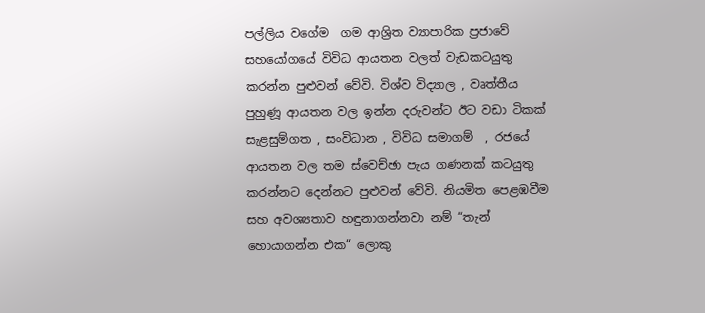පල්ලිය වගේම  ගම ආශ්‍රිත ව්‍යාපාරික ප්‍රජාවේ සහයෝගයේ විවිධ ආයතන වලත් වැඩකටයුතු කරන්න පුළුවන් වේවි. විශ්ව විද්‍යාල , වෘත්තීය පුහුණූ ආයතන වල ඉන්න දරුවන්ට ඊට වඩා ටිකක් සැළසුම්ගත , සංවිධාන , විවිධ සමාගම්  , රජයේ ආයතන වල තම ස්වෙච්ඡා පැය ගණනක් කටයුතු කරන්නට දෙන්නට පුළුවන් වේවි. නියමිත පෙළඹවීම සහ අවශ්‍යතාව හඳුනාගන්නවා නම් “තැන් හොයාගන්න එක“ ලොකු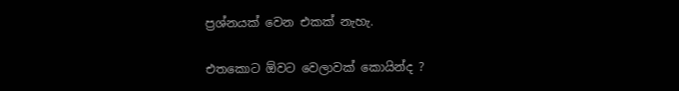ප්‍රශ්නයක් වෙන එකක් නැහැ.

එතකොට ඕවට වෙලාවක් කොයින්ද ?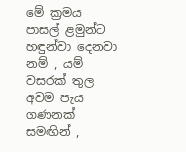මේ ක්‍රමය පාසල් ළමුන්ට හඳුන්වා දෙනවා නම් , යම් වසරක් තුල අවම පැය ගණනක් සමඟින් ,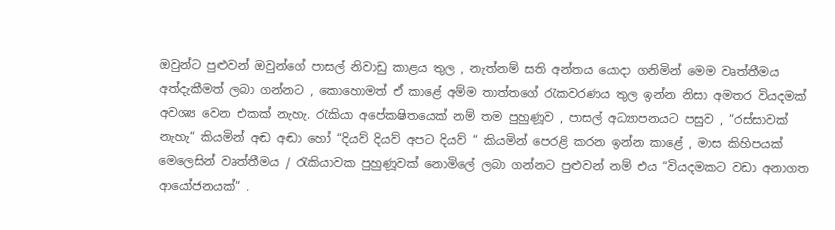ඔවුන්ට පුළුවන් ඔවුන්ගේ පාසල් නිවාඩු කාළය තුල , නැත්නම් සති අන්තය යොදා ගනිමින් මෙම වෘත්තීමය අත්දැකීමත් ලබා ගන්නට , කොහොමත් ඒ කාළේ අම්ම තාත්තගේ රැකවරණය තුල ඉන්න නිසා අමතර වියදමක් අවශ්‍ය වෙන එකක් නැහැ. රැකියා අපේකෂිතයෙක් නම් තම පුහුණූව , පාසල් අධ්‍යාපනයට පසුව , “රස්සාවක් නැහැ“ කියමින් අඬ අඬා හෝ “දියව් දියව් අපට දියව් “ කියමින් පෙරළි කරන ඉන්න කාළේ , මාස කිහිපයක් මෙලෙසින් වෘත්තීමය / රැකියාවක පුහුණූවක් නොමිලේ ලබා ගන්නට පුළුවන් නම් එය “වියදමකට වඩා අනාගත ආයෝජනයක්“ .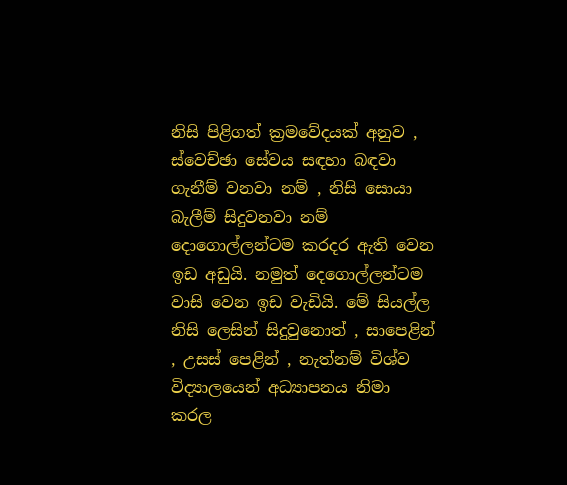නිසි පිළිගත් ක්‍රමවේදයක් අනුව , ස්වෙච්ඡා සේවය සඳහා බඳවා ගැනීම් වනවා නම් , නිසි සොයා බැලීම් සිදුවනවා නම්  දොගොල්ලන්ටම කරදර ඇති වෙන ඉඩ අඩුයි. නමුත් දෙගොල්ලන්ටම වාසි වෙන ඉඩ වැඩියි. මේ සියල්ල නිසි ලෙසින් සිදුවුනොත් , සාපෙළින් , උසස් පෙළින් , නැත්නම් විශ්ව විද්‍යාලයෙන් අධ්‍යාපනය නිමා කරල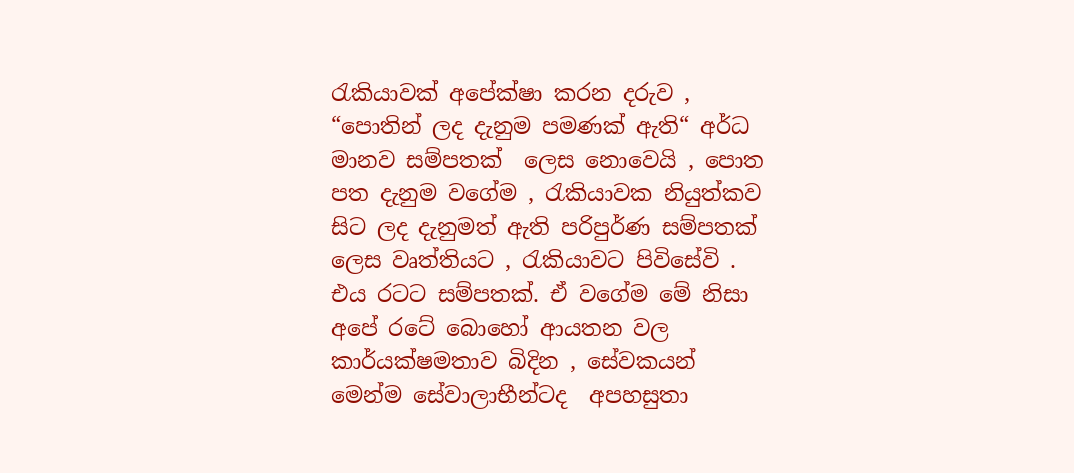රැකියාවක් අපේක්ෂා කරන දරුව , “පොතින් ලද දැනුම පමණක් ඇති“ අර්ධ මානව සම්පතක්  ලෙස නොවෙයි , පොත පත දැනුම වගේම , රැකියාවක නියුත්කව සිට ලද දැනුමත් ඇති පරිපුර්ණ සම්පතක්  ලෙස වෘත්තියට , රැකියාවට පිවිසේවි . එය රටට සම්පතක්. ඒ වගේම මේ නිසා අපේ රටේ බොහෝ ආයතන වල කාර්යක්ෂමතාව බිදින , සේවකයන් මෙන්ම සේවාලාභීන්ටද  අපහසුතා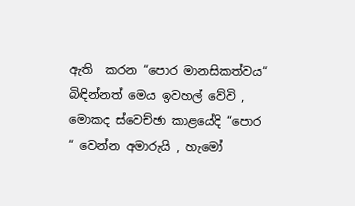ඇති  කරන “පොර මානසිකත්වය“ බිඳින්නත් මෙය ඉවහල් වේවි , මොකද ස්වෙච්ඡා කාළයේදි “පොර “ වෙන්න අමාරුයි , හැමෝ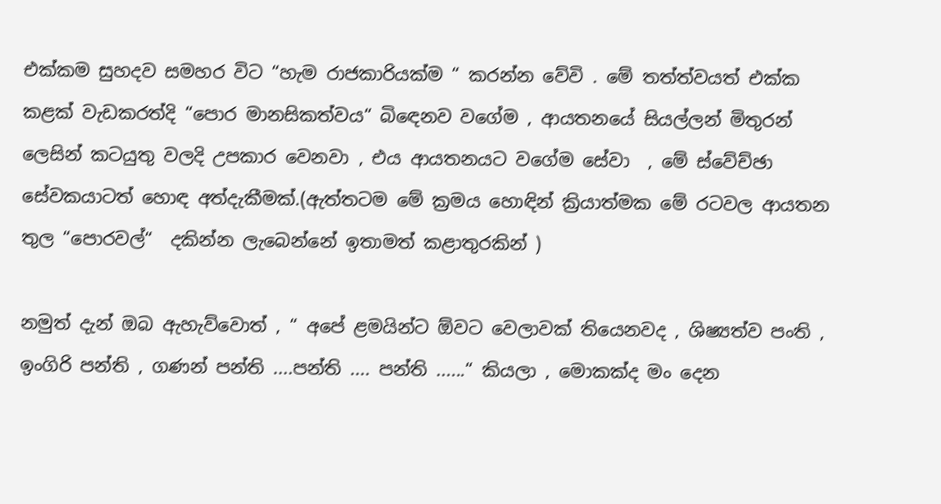එක්කම සුහදව සමහර විට “හැම රාජකාරියක්ම “ කරන්න වේවි . මේ තත්ත්වයත් එක්ක කළක් වැඩකරත්දි “පොර මානසිකත්වය“ බිඳෙනව වගේම , ආයතනයේ සියල්ලන් මිතුරන් ලෙසින් කටයුතු වලදි උපකාර වෙනවා , එය ආයතනයට වගේම සේවා  , මේ ස්වේච්ඡා සේවකයාටත් හොඳ අත්දැකීමක්.(ඇත්තටම මේ ක්‍රමය හොඳින් ක්‍රියාත්මක මේ රටවල ආයතන තුල “පොරවල්“  දකින්න ලැබෙන්නේ ඉතාමත් කළාතුරකින් )

නමුත් දැන් ඔබ ඇහැව්වොත් , “ අපේ ළමයින්ට ඕවට වෙලාවක් තියෙනවද , ශිෂ්‍යත්ව පංති , ඉංගිරි පන්ති , ගණන් පන්ති ....පන්ති .... පන්ති ......“ කියලා , මොකක්ද මං දෙන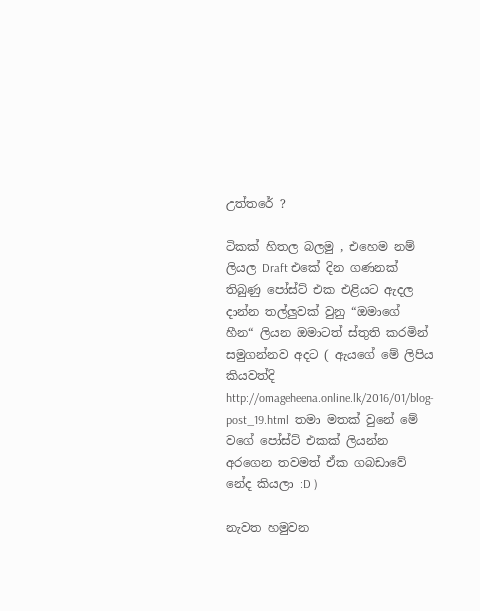උත්තරේ ?

ටිකක් හිතල බලමු , එහෙම නම් ලියල Draft එකේ දින ගණනක් තිබුණු පෝස්ට් එක එළියට ඇදල දාන්න තල්ලුවක් වුනු “ඔමාගේ හීන“ ලියන ඔමාටත් ස්තුති කරමින්  සමුගන්නව අදට ( ඇයගේ මේ ලිපිය කියවත්දි http://omageheena.online.lk/2016/01/blog-post_19.html  තමා මතක් වුනේ මේ වගේ පෝස්ට් එකක් ලියන්න අරගෙන තවමත් ඒක ගබඩාවේ නේද කියලා :D )

නැවත හමුවන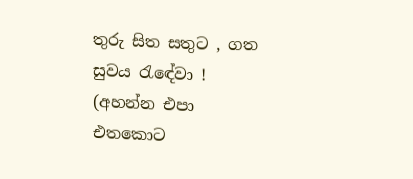තුරු සිත සතුට , ගත සුවය රැඳේවා ! (අහන්න එපා එතකොට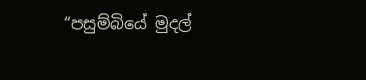“පසුම්බියේ මුදල්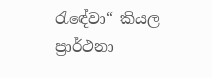රැඳේවා“ කියල ප්‍රාර්ථනා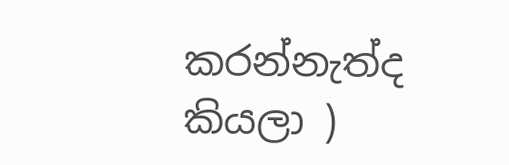කරන්නැත්ද කියලා )